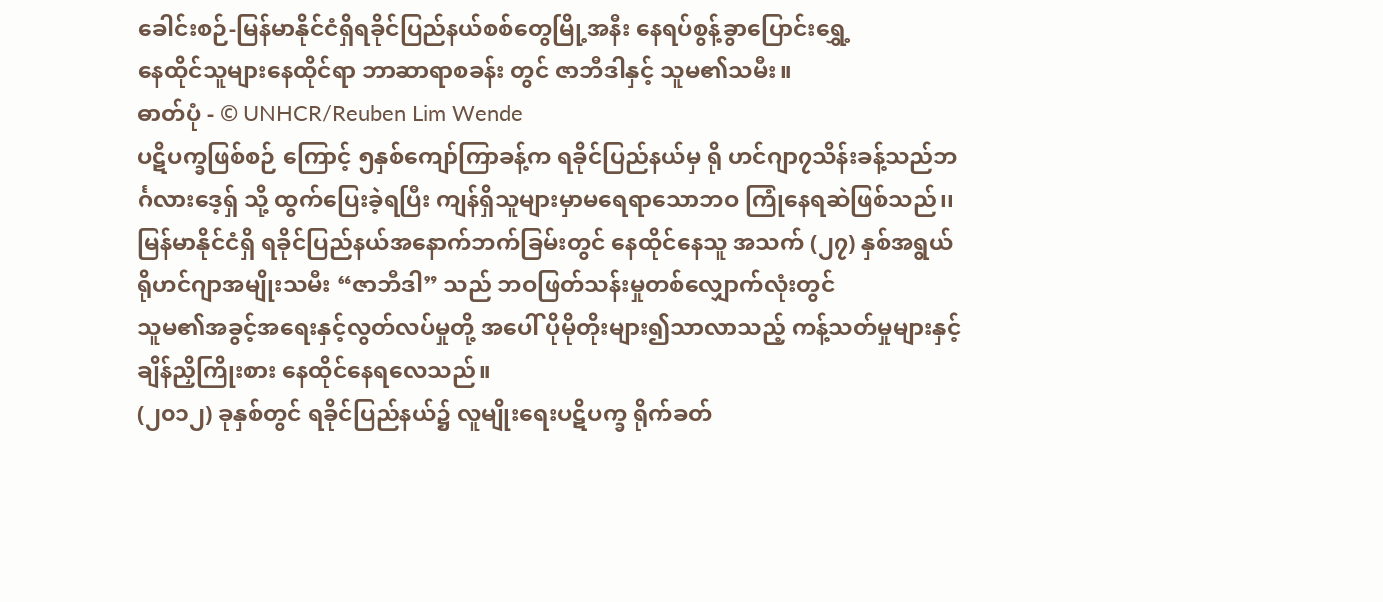ခေါင်းစဉ်-မြန်မာနိုင်ငံရှိရခိုင်ပြည်နယ်စစ်တွေမြို့အနီး နေရပ်စွန့်ခွာပြောင်းရွှေ့
နေထိုင်သူများနေထိုင်ရာ ဘာဆာရာစခန်း တွင် ဇာဘီဒါနှင့် သူမ၏သမီး။
ဓာတ်ပုံ - © UNHCR/Reuben Lim Wende
ပဋိပက္ခဖြစ်စဉ် ကြောင့် ၅နှစ်ကျော်ကြာခန့်က ရခိုင်ပြည်နယ်မှ ရို ဟင်ဂျာ၇သိန်းခန့်သည်ဘ
င်္ဂလားဒေ့ရှ် သို့ ထွက်ပြေးခဲ့ရပြီး ကျန်ရှိသူများမှာမရေရာသောဘဝ ကြုံနေရဆဲဖြစ်သည်၊၊
မြန်မာနိုင်ငံရှိ ရခိုင်ပြည်နယ်အနောက်ဘက်ခြမ်းတွင် နေထိုင်နေသူ အသက် (၂၇) နှစ်အရွယ်
ရိုဟင်ဂျာအမျိုးသမီး “ဇာဘီဒါ” သည် ဘဝဖြတ်သန်းမှုတစ်လျှောက်လုံးတွင်
သူမ၏အခွင့်အရေးနှင့်လွတ်လပ်မှုတို့ အပေါ် ပိုမိုတိုးများ၍သာလာသည့် ကန့်သတ်မှုများနှင့်
ချိန်ညှိကြိုးစား နေထိုင်နေရလေသည်။
(၂၀၁၂) ခုနှစ်တွင် ရခိုင်ပြည်နယ်၌ လူမျိုးရေးပဋိပက္ခ ရိုက်ခတ်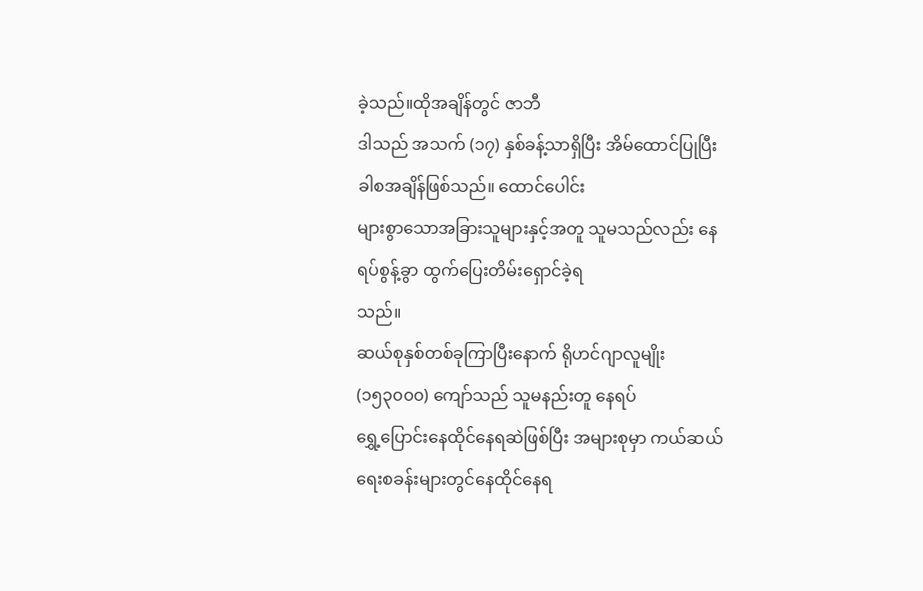ခဲ့သည်။ထိုအချိန်တွင် ဇာဘီ
ဒါသည် အသက် (၁၇) နှစ်ခန့်သာရှိပြီး အိမ်ထောင်ပြုပြီးခါစအချိန်ဖြစ်သည်။ ထောင်ပေါင်း
များစွာသောအခြားသူများနှင့်အတူ သူမသည်လည်း နေရပ်စွန့်ခွာ ထွက်ပြေးတိမ်းရှောင်ခဲ့ရ
သည်။
ဆယ်စုနှစ်တစ်ခုကြာပြီးနောက် ရိုဟင်ဂျာလူမျိုး (၁၅၃၀၀၀) ကျော်သည် သူမနည်းတူ နေရပ်
ရွှေ့ပြောင်းနေထိုင်နေရဆဲဖြစ်ပြီး အများစုမှာ ကယ်ဆယ်ရေးစခန်းများတွင်နေထိုင်နေရ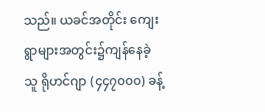သည်။ ယခင်အတိုင်း ကျေးရွာများအတွင်း၌ကျန်နေခဲ့သူ ရိုဟင်ဂျာ (၄၄၇၀၀၀) ခန့်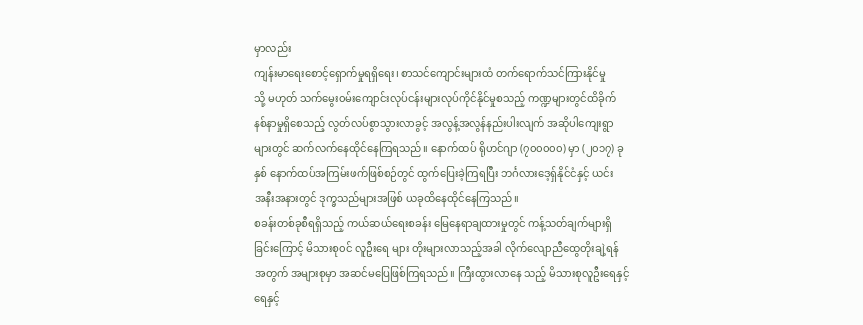မှာလည်း
ကျန်းမာရေးစောင့်ရှောက်မှုရရှိရေး၊ စာသင်ကျောင်းများထံ တက်ရောက်သင်ကြားနိုင်မှု
သို့ မဟုတ် သက်မွေး၀မ်းကျောင်းလုပ်ငန်းများလုပ်ကိုင်နိုင်မှုစသည့် ကဏ္ဍများတွင်ထိခိုက်
နစ်နာမှုရှိစေသည့် လွတ်လပ်စွာသွားလာခွင့် အလွန့်အလွန်နည်းပါးလျက် အဆိုပါကျေးရွာ
များတွင် ဆက်လက်နေထိုင်နေကြရသည်။ နောက်ထပ် ရိုဟင်ဂျာ (၇၀၀၀၀၀) မှာ (၂၀၁၇) ခု
နှစ် နောက်ထပ်အကြမ်းဖက်ဖြစ်စဉ်တွင် ထွက်ပြေးခဲ့ကြရပြီး ဘင်္ဂလားဒေ့ရှ်နိုင်ငံနှင့် ယင်း
အနီးအနားတွင် ဒုက္ခသည်များအဖြစ် ယခုထိနေထိုင်နေကြသည်။
စခန်းတစ်ခုစီရရှိသည့် ကယ်ဆယ်ရေးစခန်း မြေနေရာချထားမှုတွင် ကန့်သတ်ချက်များရှိ
ခြင်းကြောင့် မိသားစု၀င် လူဦးရေ များ တိုးများလာသည့်အခါ လိုက်လျောညီထွေတိုးချဲ့ရန်
အတွက် အများစုမှာ အဆင်မပြေဖြစ်ကြရသည်။ ကြီးထွားလာနေ သည့် မိသားစုလူဦးရေနှင့်
ရေနှင့်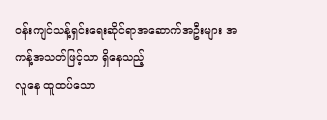၀န်းကျင်သန့်ရှင်းရေးဆိုင်ရာအဆောက်အဦးများ အကန့်အသတ်ဖြင့်သာ ရှိနေသည့်
လူနေ ထူထပ်သော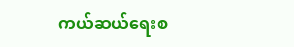ကယ်ဆယ်ရေးစ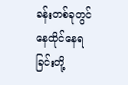ခန်းတစ်ခုတွင် နေထိုင်နေရခြင်းတို့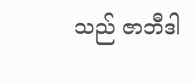သည် ဇာဘီဒါ